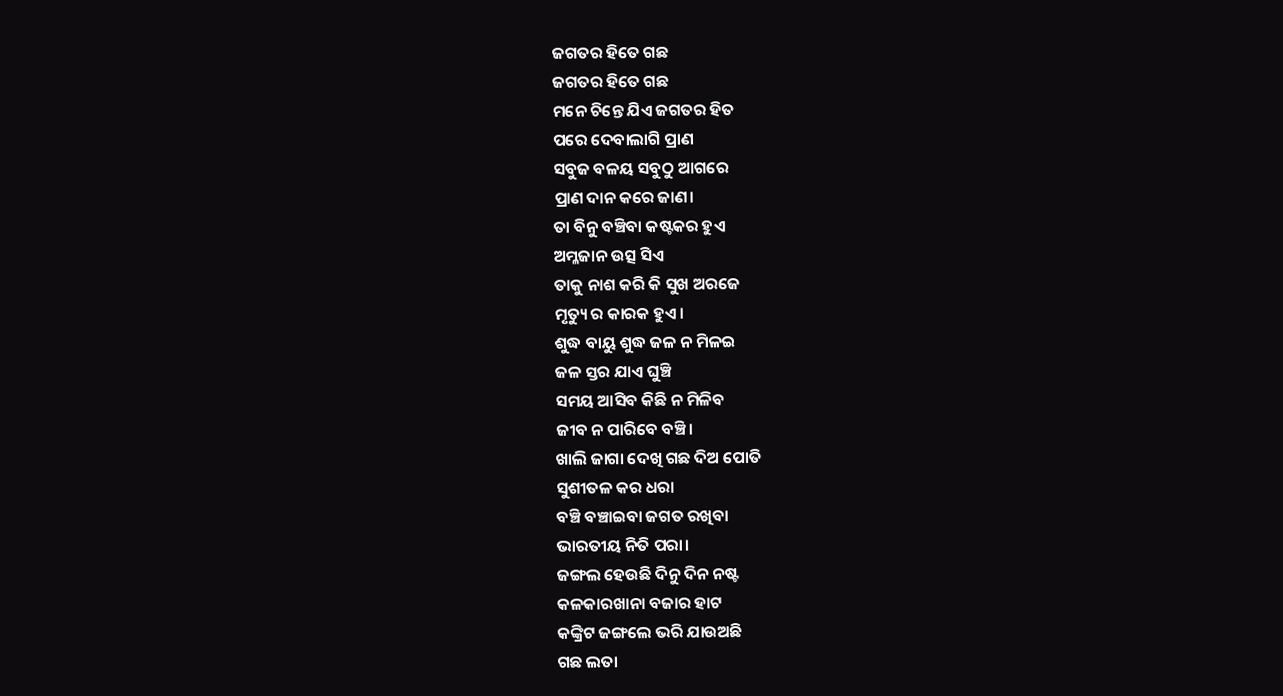ଜଗତର ହିତେ ଗଛ
ଜଗତର ହିତେ ଗଛ
ମନେ ଚିନ୍ତେ ଯିଏ ଜଗତର ହିତ
ପରେ ଦେବାଲାଗି ପ୍ରାଣ
ସବୁଜ ବଳୟ ସବୁଠୁ ଆଗରେ
ପ୍ରାଣ ଦାନ କରେ ଜାଣ।
ତା ବିନୁ ବଞ୍ଚିବା କଷ୍ଟକର ହୁଏ
ଅମ୍ଳଜାନ ଉତ୍ସ ସିଏ
ତାକୁ ନାଶ କରି କି ସୁଖ ଅରଜେ
ମୃତ୍ୟୁ ର କାରକ ହୁଏ।
ଶୁଦ୍ଧ ବାୟୁ ଶୁଦ୍ଧ ଜଳ ନ ମିଳଇ
ଜଳ ସ୍ତର ଯାଏ ଘୁଞ୍ଚି
ସମୟ ଆସିବ କିଛି ନ ମିଳିବ
ଜୀବ ନ ପାରିବେ ବଞ୍ଚି।
ଖାଲି ଜାଗା ଦେଖି ଗଛ ଦିଅ ପୋତି
ସୁଶୀତଳ କର ଧରା
ବଞ୍ଚି ବଞ୍ଚାଇବା ଜଗତ ରଖିବା
ଭାରତୀୟ ନିତି ପରା।
ଜଙ୍ଗଲ ହେଉଛି ଦିନୁ ଦିନ ନଷ୍ଟ
କଳକାରଖାନା ବଜାର ହାଟ
କଙ୍କ୍ରିଟ ଜଙ୍ଗଲେ ଭରି ଯାଉଅଛି
ଗଛ ଲତା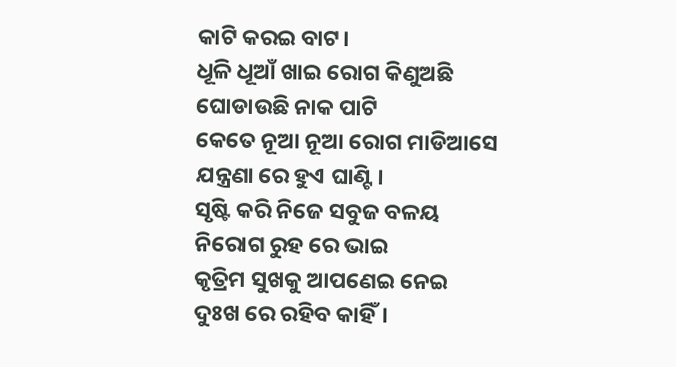କାଟି କରଇ ବାଟ।
ଧୂଳି ଧୂଆଁ ଖାଇ ରୋଗ କିଣୁଅଛି
ଘୋଡାଉଛି ନାକ ପାଟି
କେତେ ନୂଆ ନୂଆ ରୋଗ ମାଡିଆସେ
ଯନ୍ତ୍ରଣା ରେ ହୁଏ ଘାଣ୍ଟି।
ସୃଷ୍ଟି କରି ନିଜେ ସବୁଜ ବଳୟ
ନିରୋଗ ରୁହ ରେ ଭାଇ
କୃତ୍ରିମ ସୁଖକୁ ଆପଣେଇ ନେଇ
ଦୁଃଖ ରେ ରହିବ କାହିଁ।